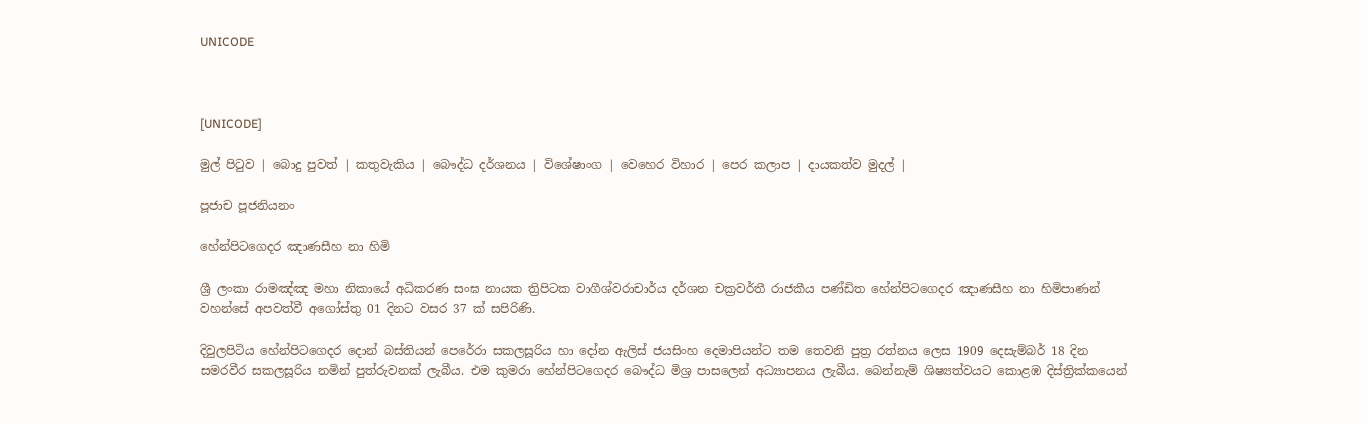UNICODE



[UNICODE]

මුල් පිටුව | බොදු පුවත් | කතුවැකිය | බෞද්ධ දර්ශනය | විශේෂාංග | වෙහෙර විහාර | පෙර කලාප | දායකත්ව මුදල් |

පූජාච පූජනියනං

හේන්පිටගෙදර ඤාණසීහ නා හිමි

ශ්‍රී ලංකා රාමඤ්ඤ මහා නිකායේ අධිකරණ සංඝ නායක ත්‍රිපිටක වාගීශ්වරාචාර්ය දර්ශන චක්‍රවර්තී රාජකීය පණ්ඩිත හේන්පිටගෙදර ඤාණසීහ නා හිමිපාණන් වහන්සේ අපවත්වී අගෝස්තු 01 දිනට වසර 37 ක් සපිරිණි.

දිවුලපිටිය හේන්පිටගෙදර දොන් බස්තියන් පෙරේරා සකලසූරිය හා දෝන ඇලිස් ජයසිංහ දෙමාපියන්ට තම තෙවනි පුත්‍ර රත්නය ලෙස 1909 දෙසැම්බර් 18 දින සමරවීර සකලසූරිය නමින් පුත්රුවනක් ලැබීය. එම කුමරා හේන්පිටගෙදර බෞද්ධ මිශ්‍ර පාසලෙන් අධ්‍යාපනය ලැබීය. බෙන්නැම් ශිෂ්‍යත්වයට කොළඹ දිස්ත්‍රික්කයෙන්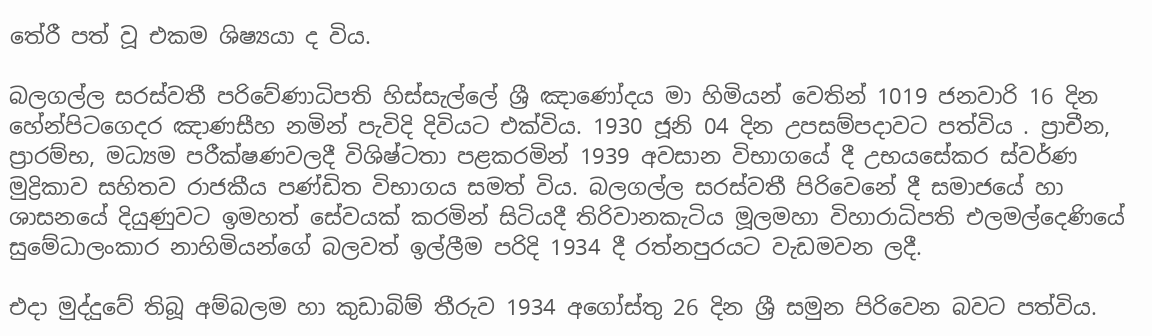තේරී පත් වූ එකම ශිෂ්‍යයා ද විය.

බලගල්ල සරස්වතී පරිවේණාධිපති හිස්සැල්ලේ ශ්‍රී ඤාණෝදය මා හිමියන් වෙතින් 1019 ජනවාරි 16 දින හේන්පිටගෙදර ඤාණසීහ නමින් පැවිදි දිවියට එක්විය. 1930 ජූනි 04 දින උපසම්පදාවට පත්විය . ප්‍රාචීන, ප්‍රාරම්භ, මධ්‍යම පරීක්ෂණවලදී විශිෂ්ටතා පළකරමින් 1939 අවසාන විභාගයේ දී උභයසේකර ස්වර්ණ මුද්‍රිකාව සහිතව රාජකීය පණ්ඩිත විභාගය සමත් විය. බලගල්ල සරස්වතී පිරිවෙනේ දී සමාජයේ හා ශාසනයේ දියුණුවට ඉමහත් සේවයක් කරමින් සිටියදී තිරිවානකැටිය මූලමහා විහාරාධිපති එලමල්දෙණියේ සුමේධාලංකාර නාහිමියන්ගේ බලවත් ඉල්ලීම පරිදි 1934 දී රත්නපුරයට වැඩමවන ලදී.

එදා මුද්දුවේ තිබූ අම්බලම හා කුඩාබිම් තීරුව 1934 අගෝස්තු 26 දින ශ්‍රී සමුන පිරිවෙන බවට පත්විය.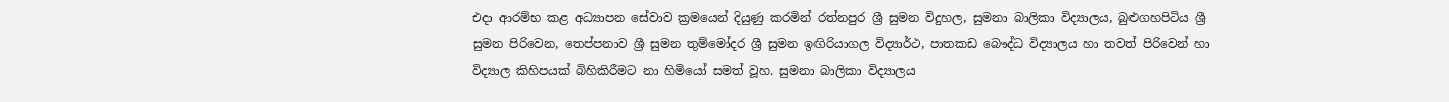එදා ආරම්භ කළ අධ්‍යාපන සේවාව ක්‍රමයෙන් දියුණු කරමින් රත්නපුර ශ්‍රී සුමන විදුහල, සුමනා බාලිකා විද්‍යාලය, බුළුගහපිටිය ශ්‍රී සුමන පිරිවෙන, තෙප්පනාව ශ්‍රී සුමන තුම්මෝදර ශ්‍රී සුමන ඉඟිරියාගල විද්‍යාර්ථ, පාතකඩ බෞද්ධ විද්‍යාලය හා තවත් පිරිවෙන් හා විද්‍යාල කිහිපයක් බිහිකිරීමට නා හිමියෝ සමත් වූහ. සුමනා බාලිකා විද්‍යාලය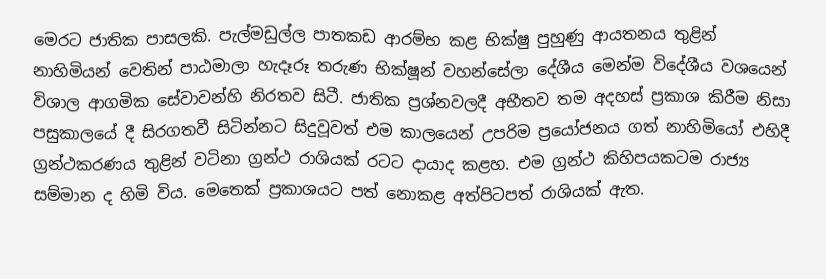මෙරට ජාතික පාසලකි. පැල්මඩුල්ල පාතකඩ ආරම්භ කළ භික්ෂු පුහුණු ආයතනය තුළින් නාහිමියන් වෙතින් පාඨමාලා හැදෑරූ තරුණ භික්ෂූන් වහන්සේලා දේශීය මෙන්ම විදේශීය වශයෙන් විශාල ආගමික සේවාවන්හි නිරතව සිටී. ජාතික ප්‍රශ්නවලදී අභීතව තම අදහස් ප්‍රකාශ කිරීම නිසා පසුකාලයේ දී සිරගතවී සිටින්නට සිදුවූවත් එම කාලයෙන් උපරිම ප්‍රයෝජනය ගත් නාහිමියෝ එහිදී ග්‍රන්ථකරණය තුළින් වටිනා ග්‍රන්ථ රාශියක් රටට දායාද කළහ. එම ග්‍රන්ථ කිහිපයකටම රාජ්‍ය සම්මාන ද හිමි විය. මෙතෙක් ප්‍රකාශයට පත් නොකළ අත්පිටපත් රාශියක් ඇත.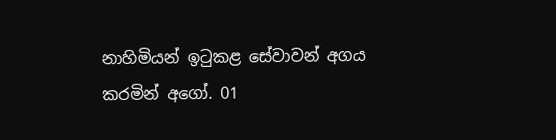නාහිමියන් ඉටුකළ සේවාවන් අගය කරමින් අගෝ. 01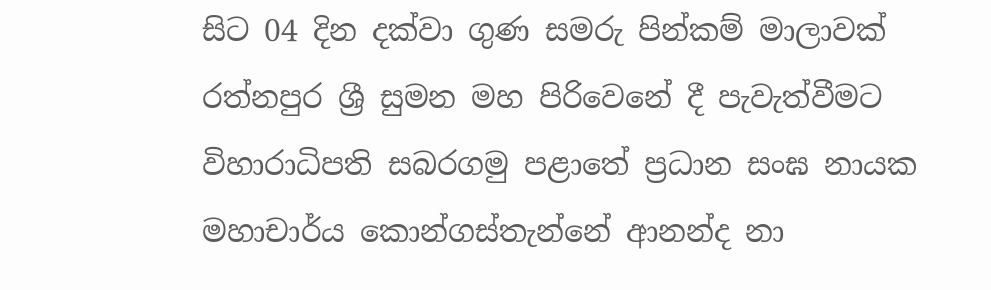සිට 04 දින දක්වා ගුණ සමරු පින්කම් මාලාවක් රත්නපුර ශ්‍රී සුමන මහ පිරිවෙනේ දී පැවැත්වීමට විහාරාධිපති සබරගමු පළාතේ ප්‍රධාන සංඝ නායක මහාචාර්ය කොන්ගස්තැන්නේ ආනන්ද නා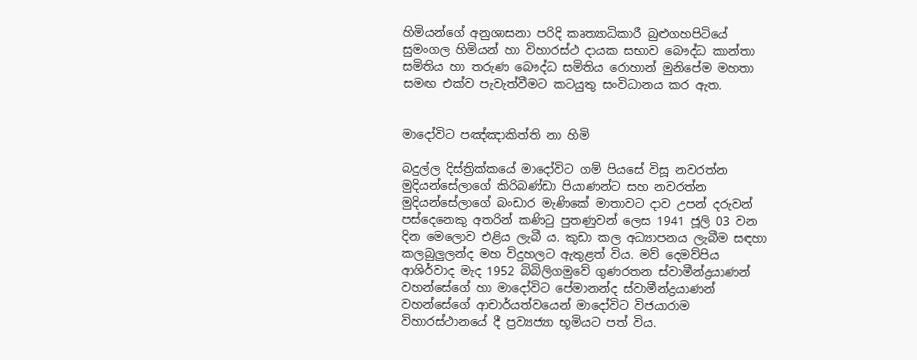හිමියන්ගේ අනුශාසනා පරිදි කෘත්‍යාධිකාරී බුළුගහපිටියේ සුමංගල හිමියන් හා විහාරස්ථ දායක සභාව බෞද්ධ කාන්තා සමිතිය හා තරුණ බෞද්ධ සමිතිය රොහාන් මුනිපේම මහතා සමඟ එක්ව පැවැත්වීමට කටයුතු සංවිධානය කර ඇත.


මාදෝවිට පඤ්ඤාකිත්ති නා හිමි

බදුල්ල දිස්ත්‍රික්කයේ මාදෝවිට ගම් පියසේ විසූ නවරත්න මුදියන්සේලාගේ කිරිබණ්ඩා පියාණන්ට සහ නවරත්න මුදියන්සේලාගේ බංඩාර මැණිකේ මාතාවට දාව උපන් දරුවන් පස්දෙනෙකු අතරින් කණිටු පුතණුවන් ලෙස 1941 ජූලි 03 වන දින මෙලොව එළිය ලැබී ය. කුඩා කල අධ්‍යාපනය ලැබීම සඳහා කලබුලුලන්ද මහ විදුහලට ඇතුළත් විය. මව් දෙමව්පිය ආශිර්වාද මැද 1952 බිබිලිගමුවේ ගුණරතන ස්වාමීන්ද්‍රයාණන් වහන්සේගේ හා මාදෝවිට පේමානන්ද ස්වාමීන්ද්‍රයාණන් වහන්සේගේ ආචාර්යත්වයෙන් මාදෝවිට විජයාරාම විහාරස්ථානයේ දී ප්‍රව්‍යජ්‍යා භූමියට පත් විය.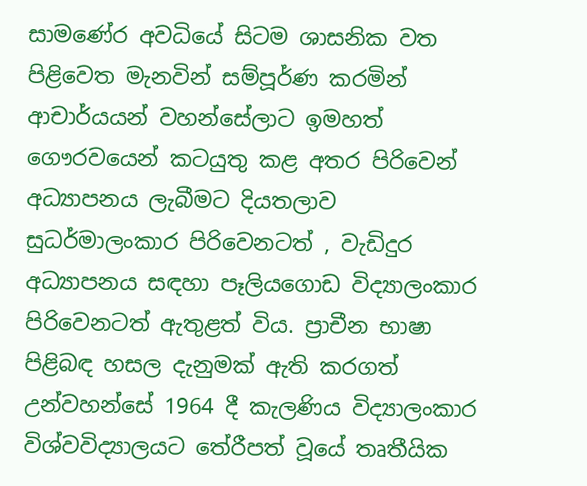සාමණේර අවධියේ සිටම ශාසනික වත පිළිවෙත මැනවින් සම්පූර්ණ කරමින් ආචාර්යයන් වහන්සේලාට ඉමහත් ගෞරවයෙන් කටයුතු කළ අතර පිරිවෙන් අධ්‍යාපනය ලැබීමට දියතලාව සුධර්මාලංකාර පිරිවෙනටත් , වැඩිදුර අධ්‍යාපනය සඳහා පෑලියගොඩ විද්‍යාලංකාර පිරිවෙනටත් ඇතුළත් විය. ප්‍රාචීන භාෂා පිළිබඳ හසල දැනුමක් ඇති කරගත් උන්වහන්සේ 1964 දී කැලණිය විද්‍යාලංකාර විශ්වවිද්‍යාලයට තේරීපත් වූයේ තෘතීයික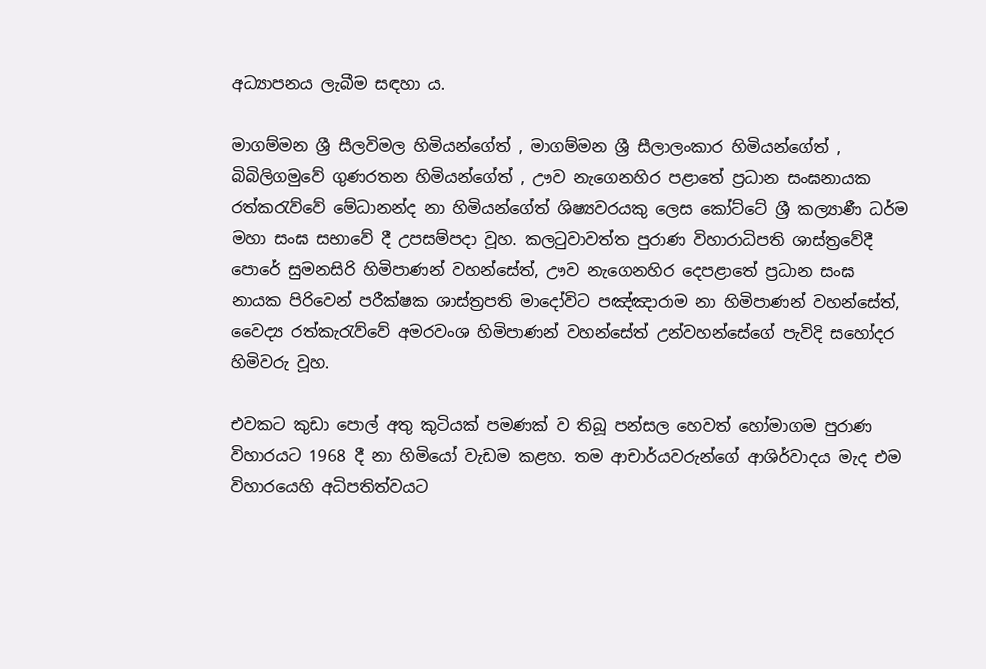අධ්‍යාපනය ලැබීම සඳහා ය.

මාගම්මන ශ්‍රී සීලවිමල හිමියන්ගේත් , මාගම්මන ශ්‍රී සීලාලංකාර හිමියන්ගේත් , බිබිලිගමුවේ ගුණරතන හිමියන්ගේත් , ඌව නැගෙනහිර පළාතේ ප්‍රධාන සංඝනායක රත්කරැව්වේ මේධානන්ද නා හිමියන්ගේත් ශිෂ්‍යවරයකු ලෙස කෝට්ටේ ශ්‍රී කල්‍යාණී ධර්ම මහා සංඝ සභාවේ දී උපසම්පදා වූහ. කලටුවාවත්ත පුරාණ විහාරාධිපති ශාස්ත්‍රවේදී පොරේ සුමනසිරි හිමිපාණන් වහන්සේත්, ඌව නැගෙනහිර දෙපළාතේ ප්‍රධාන සංඝ නායක පිරිවෙන් පරීක්ෂක ශාස්ත්‍රපති මාදෝවිට පඤ්ඤාරාම නා හිමිපාණන් වහන්සේත්, වෛද්‍ය රත්කැරැව්වේ අමරවංශ හිමිපාණන් වහන්සේත් උන්වහන්සේගේ පැවිදි සහෝදර හිමිවරු වූහ.

එවකට කුඩා පොල් අතු කුටියක් පමණක් ව තිබූ පන්සල හෙවත් හෝමාගම පුරාණ විහාරයට 1968 දී නා හිමියෝ වැඩම කළහ. තම ආචාර්යවරුන්ගේ ආශිර්වාදය මැද එම විහාරයෙහි අධිපතිත්වයට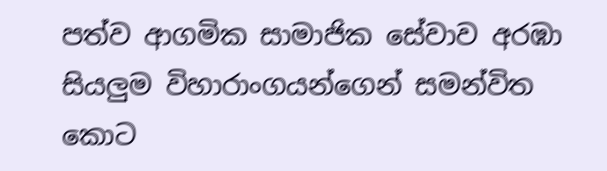පත්ව ආගමික සාමාජික සේවාව අරඹා සියලුම විහාරාංගයන්ගෙන් සමන්විත කොට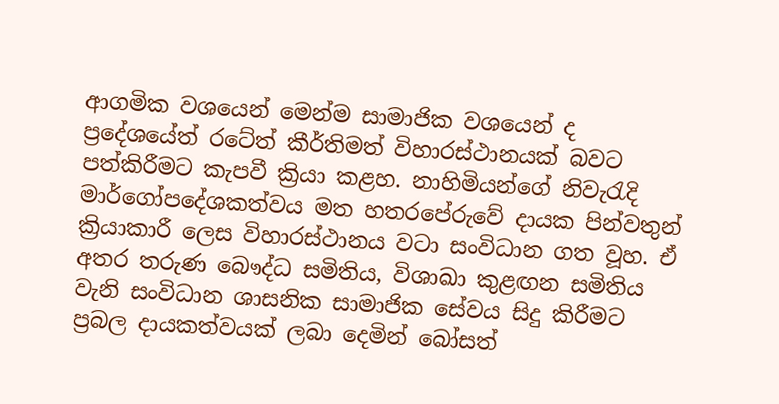ආගමික වශයෙන් මෙන්ම සාමාජික වශයෙන් ද ප්‍රදේශයේත් රටේත් කීර්තිමත් විහාරස්ථානයක් බවට පත්කිරීමට කැපවී ක්‍රියා කළහ. නාහිමියන්ගේ නිවැරැදි මාර්ගෝපදේශකත්වය මත හතරපේරුවේ දායක පින්වතුන් ක්‍රියාකාරී ලෙස විහාරස්ථානය වටා සංවිධාන ගත වූහ. ඒ අතර තරුණ බෞද්ධ සමිතිය, විශාඛා කුළඟන සමිතිය වැනි සංවිධාන ශාසනික සාමාජික සේවය සිදු කිරීමට ප්‍රබල දායකත්වයක් ලබා දෙමින් බෝසත්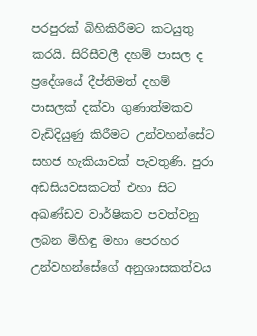පරපුරක් බිහිකිරීමට කටයුතු කරයි. සිරිසීවලී දහම් පාසල ද ප්‍රදේශයේ දීප්තිමත් දහම් පාසලක් දක්වා ගුණාත්මකව වැඩිදියුණු කිරීමට උන්වහන්සේට සහජ හැකියාවක් පැවතුණි. පුරා අඩසියවසකටත් එහා සිට අඛණ්ඩව වාර්ෂිකව පවත්වනු ලබන මිහිඳු මහා පෙරහර උන්වහන්සේගේ අනුශාසකත්වය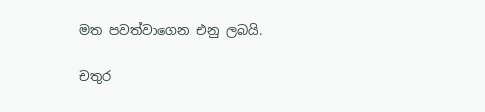මත පවත්වාගෙන එනු ලබයි.

චතුර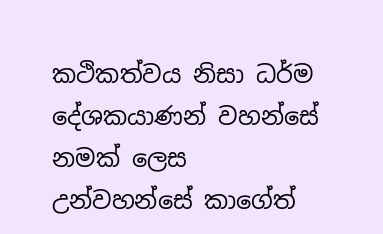කථිකත්වය නිසා ධර්ම දේශකයාණන් වහන්සේ නමක් ලෙස උන්වහන්සේ කාගේත්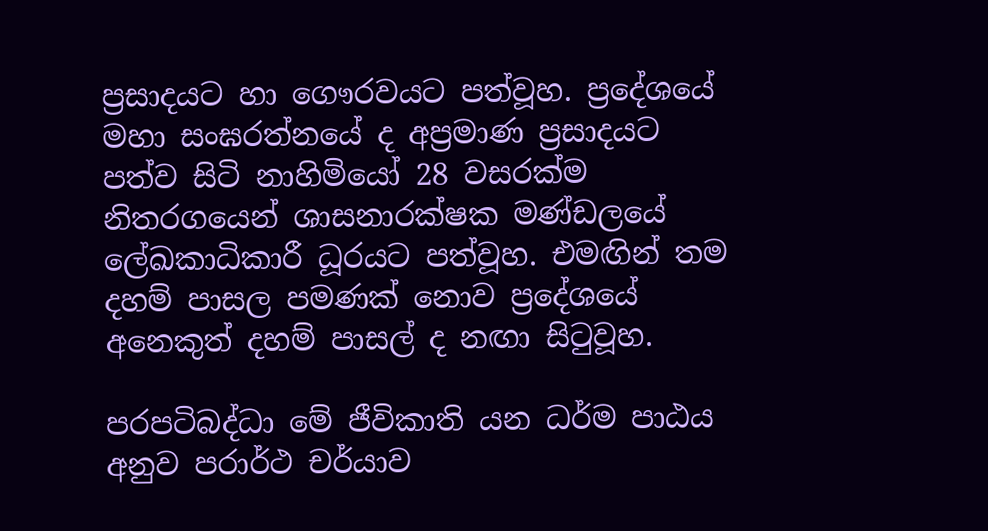ප්‍රසාදයට හා ගෞරවයට පත්වූහ. ප්‍රදේශයේ මහා සංඝරත්නයේ ද අප්‍රමාණ ප්‍රසාදයට පත්ව සිටි නාහිමියෝ 28 වසරක්ම නිතරගයෙන් ශාසනාරක්ෂක මණ්ඩලයේ ලේඛකාධිකාරී ධූරයට පත්වූහ. එමඟින් තම දහම් පාසල පමණක් නොව ප්‍රදේශයේ අනෙකුත් දහම් පාසල් ද නඟා සිටුවූහ.

පරපටිබද්ධා මේ ජීවිකාති යන ධර්ම පාඨය අනුව පරාර්ථ චර්යාව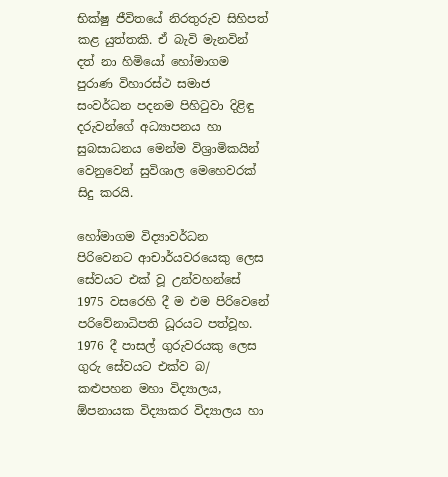භික්ෂු ජීවිතයේ නිරතුරුව සිහිපත් කළ යුත්තකි. ඒ බැවි මැනවින් දත් නා හිමියෝ හෝමාගම පුරාණ විහාරස්ථ සමාජ සංවර්ධන පදනම පිහිටුවා දිළිඳු දරුවන්ගේ අධ්‍යාපනය හා සුබසාධනය මෙන්ම විශ්‍රාමිකයින් වෙනුවෙන් සුවිශාල මෙහෙවරක් සිදු කරයි.

හෝමාගම විද්‍යාවර්ධන පිරිවෙනට ආචාර්යවරයෙකු ලෙස සේවයට එක් වූ උන්වහන්සේ 1975 වසරෙහි දී ම එම පිරිවෙනේ පරිවේනාධිපති ධූරයට පත්වූහ. 1976 දී පාසල් ගුරුවරයකු ලෙස ගුරු සේවයට එක්ව බ/ කළුපහන මහා විද්‍යාලය, ඕපනායක විද්‍යාකර විද්‍යාලය හා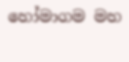හෝමාගම මහ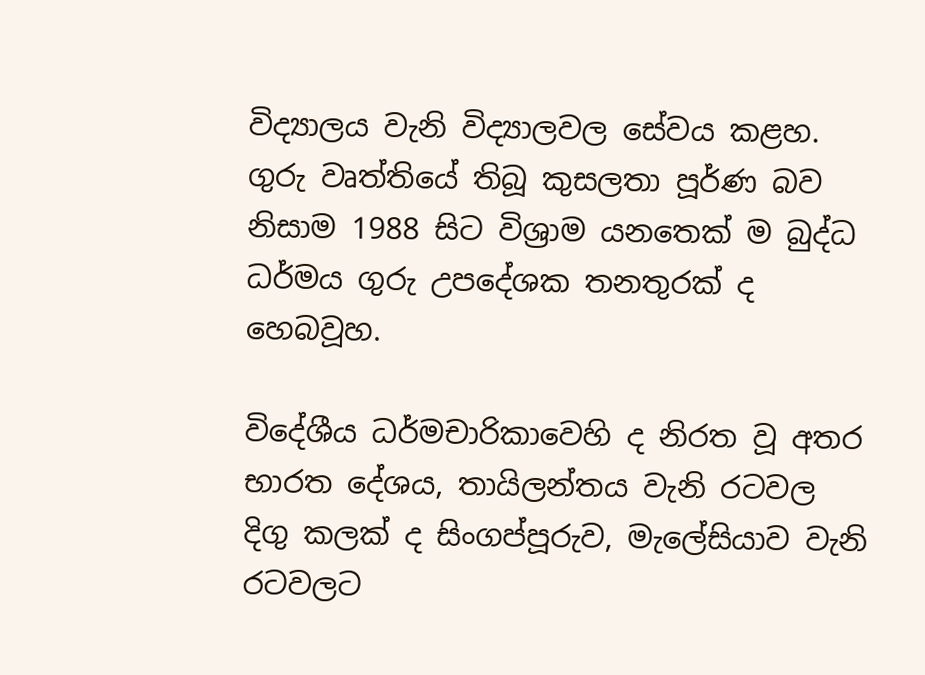විද්‍යාලය වැනි විද්‍යාලවල සේවය කළහ. ගුරු වෘත්තියේ තිබූ කුසලතා පූර්ණ බව නිසාම 1988 සිට විශ්‍රාම යනතෙක් ම බුද්ධ ධර්මය ගුරු උපදේශක තනතුරක් ද හෙබවූහ.

විදේශීය ධර්මචාරිකාවෙහි ද නිරත වූ අතර භාරත දේශය, තායිලන්තය වැනි රටවල දිගු කලක් ද සිංගප්පූරුව, මැලේසියාව වැනි රටවලට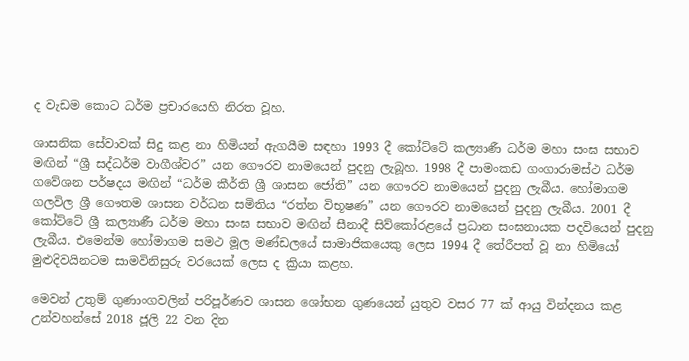ද වැඩම කොට ධර්ම ප්‍රචාරයෙහි නිරත වූහ.

ශාසනික සේවාවක් සිදු කළ නා හිමියන් ඇගයීම සඳහා 1993 දී කෝට්ටේ කල්‍යාණී ධර්ම මහා සංඝ සභාව මඟින් “ශ්‍රී සද්ධර්ම වාගීශ්වර” යන ගෞරව නාමයෙන් පුදනු ලැබූහ. 1998 දී පාමංකඩ ගංගාරාමස්ථ ධර්ම ගවේශන පර්ෂදය මඟින් “ධර්ම කීර්ති ශ්‍රී ශාසන ජෝති” යන ගෞරව නාමයෙන් පුදනු ලැබීය. හෝමාගම ගලවිල ශ්‍රී ගෞතම ශාසන වර්ධන සමිතිය “රත්න විභූෂණ” යන ගෞරව නාමයෙන් පුදනු ලැබීය. 2001 දී කෝට්ටේ ශ්‍රී කල්‍යාණී ධර්ම මහා සංඝ සභාව මඟින් සීනාදී සිව්කෝරළයේ ප්‍රධාන සංඝනායක පදවියෙන් පුදනු ලැබීය. එමෙන්ම හෝමාගම සමථ මූල මණ්ඩලයේ සාමාජිකයෙකු ලෙස 1994 දී තේරීපත් වූ නා හිමියෝ මුළුදිවයිනටම සාමවිනිසුරු වරයෙක් ලෙස ද ක්‍රියා කළහ.

මෙවන් උතුම් ගුණාංගවලින් පරිපූර්ණව ශාසන ශෝභන ගුණයෙන් යුතුව වසර 77 ක් ආයු වින්දනය කළ උන්වහන්සේ 2018 ජූලි 22 වන දින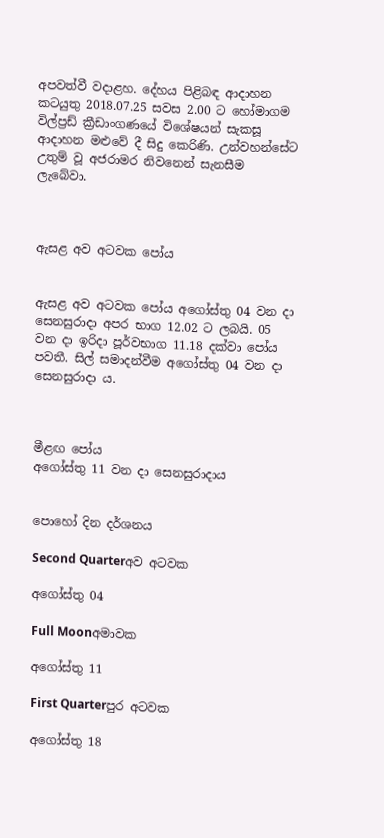අපවත්වී වදාළහ. දේහය පිළිබඳ ආදාහන කටයුතු 2018.07.25 සවස 2.00 ට හෝමාගම විල්ප්‍රඩ් ක්‍රීඩාංගණයේ විශේෂයන් සැකසූ ආදාහන මළුවේ දී සිදු කෙරිණි. උන්වහන්සේට උතුම් වූ අජරාමර නිවනෙන් සැනසීම ලැබේවා.



ඇසළ අව අටවක පෝය


ඇසළ අව අටවක පෝය අගෝස්තු 04 වන දා සෙනසුරාදා අපර භාග 12.02 ට ලබයි. 05 වන දා ඉරිදා පූර්වභාග 11.18 දක්වා පෝය පවතී. සිල් සමාදන්වීම අගෝස්තු 04 වන දා සෙනසුරාදා ය.



මීළඟ පෝය
අගෝස්තු 11 වන දා සෙනසුරාදාය


පොහෝ දින දර්ශනය

Second Quarterඅව අටවක

අගෝස්තු 04

Full Moonඅමාවක

අගෝස්තු 11

First Quarterපුර අටවක

අගෝස්තු 18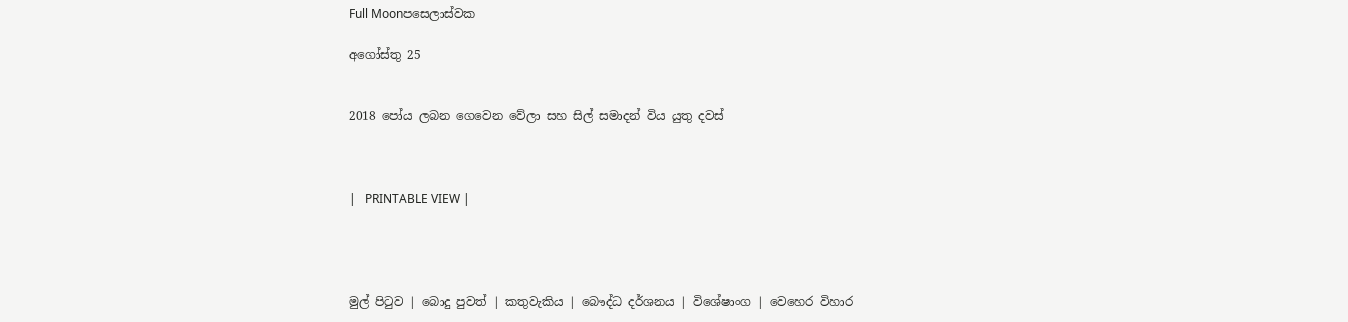Full Moonපසෙලාස්වක

අගෝස්තු 25


2018 පෝය ලබන ගෙවෙන වේලා සහ සිල් සමාදන් විය යුතු දවස්



|   PRINTABLE VIEW |




මුල් පිටුව | බොදු පුවත් | කතුවැකිය | බෞද්ධ දර්ශනය | විශේෂාංග | වෙහෙර විහාර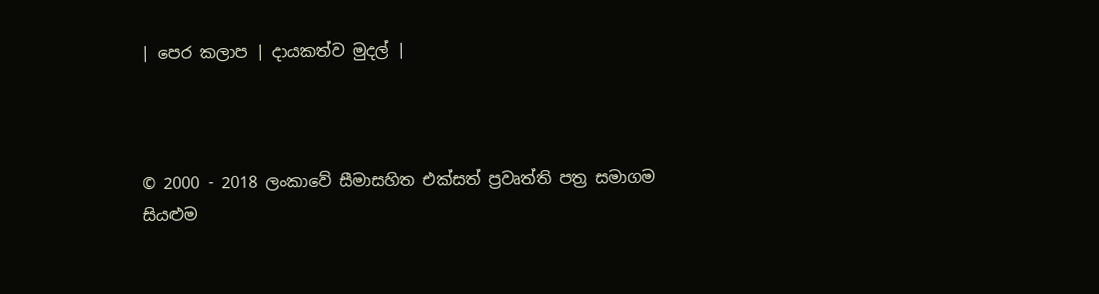| පෙර කලාප | දායකත්ව මුදල් |



© 2000 - 2018 ලංකාවේ සීමාසහිත එක්සත් ප්‍රවෘත්ති පත්‍ර සමාගම
සියළුම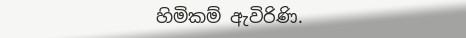හිමිකම් ඇවිරිණි.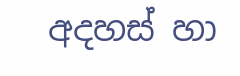අදහස් හා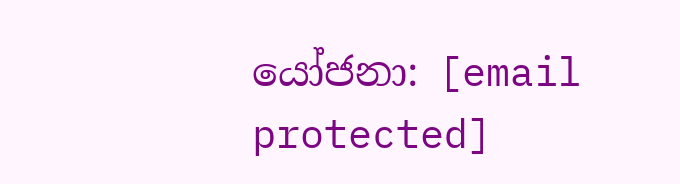යෝජනා: [email protected]